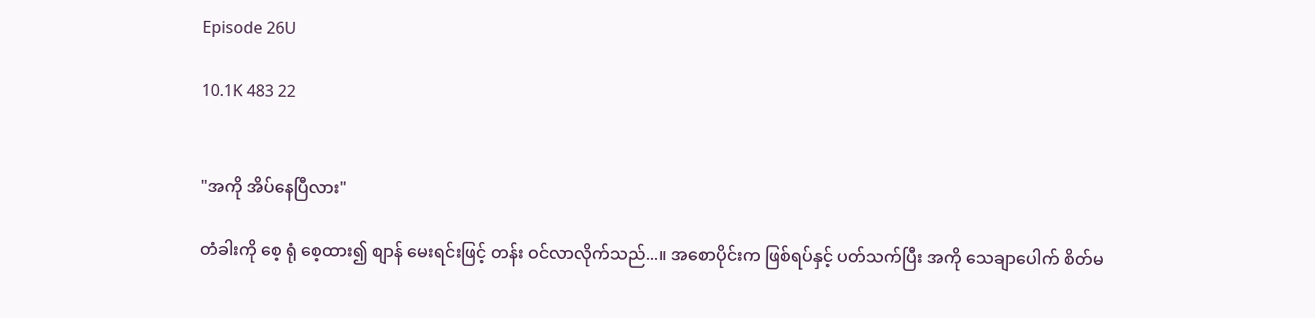Episode 26U

10.1K 483 22


"အကို အိပ်နေပြီလား"

တံခါးကို စေ့ ရုံ စေ့ထား၍ စျာန် မေးရင်းဖြင့် တန်း ဝင်လာလိုက်သည်...။ အစောပိုင်းက ဖြစ်ရပ်နှင့် ပတ်သက်ပြီး အကို သေချာပေါက် စိတ်မ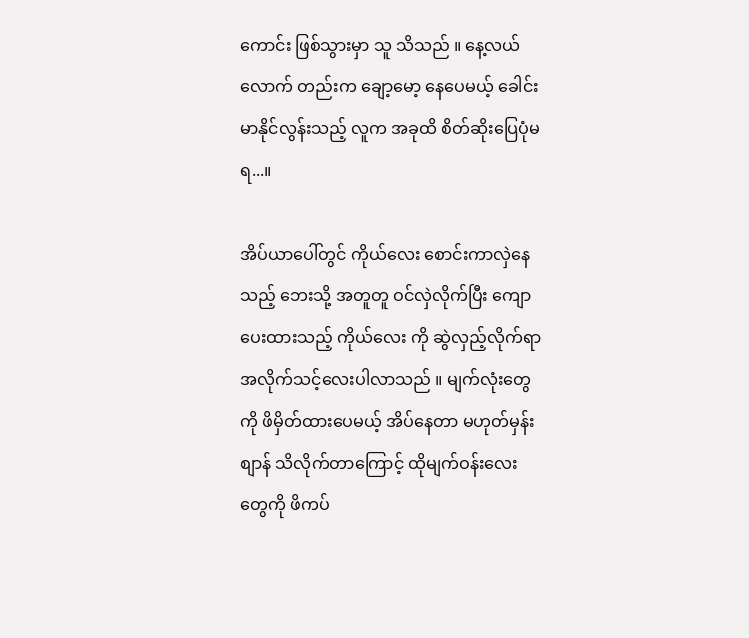ကောင်း ဖြစ်သွားမှာ သူ သိသည် ။ နေ့လယ်လောက် တည်းက ချော့မော့ နေပေမယ့် ခေါင်းမာနိုင်လွန်းသည့် လူက အခုထိ စိတ်ဆိုးပြေပုံမရ...။

အိပ်ယာပေါ်တွင် ကိုယ်လေး စောင်းကာလှဲနေသည့် ဘေးသို့ အတူတူ ဝင်လှဲလိုက်ပြီး ကျောပေးထားသည့် ကိုယ်လေး ကို ဆွဲလှည့်လိုက်ရာ အလိုက်သင့်လေးပါလာသည် ။ မျက်လုံးတွေ ကို ဖိမှိတ်ထားပေမယ့် အိပ်နေတာ မဟုတ်မှန်း စျာန် သိလိုက်တာကြောင့် ထိုမျက်ဝန်းလေး တွေကို ဖိကပ်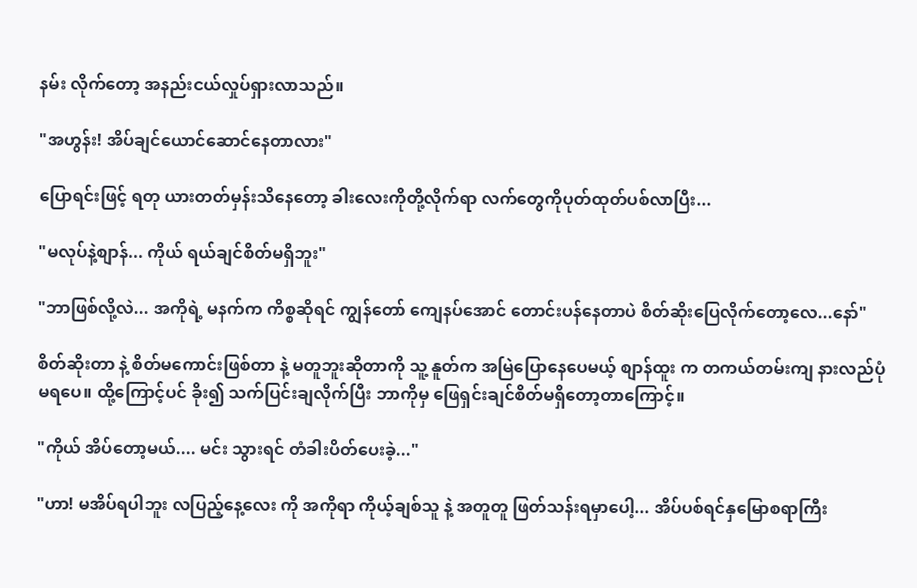နမ်း လိုက်တော့ အနည်းငယ်လှုပ်ရှားလာသည်။

"အဟွန်း! အိပ်ချင်ယောင်ဆောင်နေတာလား"

ပြောရင်းဖြင့် ရတု ယားတတ်မှန်းသိနေတော့ ခါးလေးကိုတို့လိုက်ရာ လက်တွေကိုပုတ်ထုတ်ပစ်လာပြီး...

"မလုပ်နဲ့စျာန်... ကိုယ် ရယ်ချင်စိတ်မရှိဘူး"

"ဘာဖြစ်လို့လဲ... အကိုရဲ့ မနက်က ကိစ္စဆိုရင် ကျွန်တော် ကျေနပ်အောင် တောင်းပန်နေတာပဲ စိတ်ဆိုးပြေလိုက်တော့လေ...နော်"

စိတ်ဆိုးတာ နဲ့ စိတ်မကောင်းဖြစ်တာ နဲ့ မတူဘူးဆိုတာကို သူ့ နူတ်က အမြဲပြောနေပေမယ့် စျာန်ထူး က တကယ်တမ်းကျ နားလည်ပုံမရပေ။ ထို့ကြောင့်ပင် ခိုး၍ သက်ပြင်းချလိုက်ပြီး ဘာကိုမှ ဖြေရှင်းချင်စိတ်မရှိတော့တာကြောင့်။

"ကိုယ် အိပ်တော့မယ်.... မင်း သွားရင် တံခါးပိတ်ပေးခဲ့..."

"ဟာ! မအိပ်ရပါဘူး လပြည့်နေ့လေး ကို အကိုရာ ကိုယ့်ချစ်သူ နဲ့ အတူတူ ဖြတ်သန်းရမှာပေါ့... အိပ်ပစ်ရင်နှမြောစရာကြီး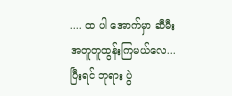.... ထ ပါ အောက်မှာ ဆီမီး အတူတူထွန်းကြမယ်လေ... ပြီးရင် ဘုရား ပွဲ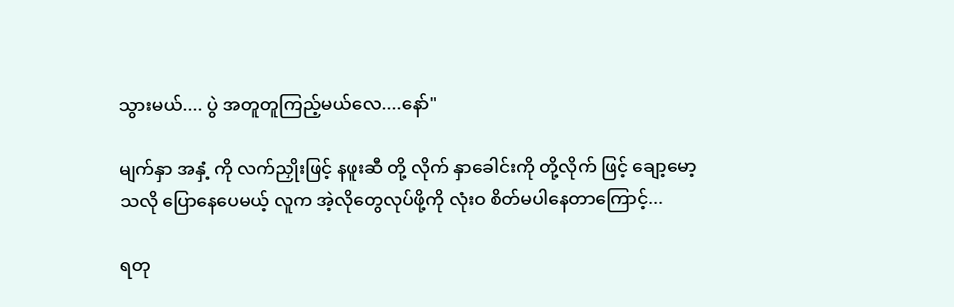သွားမယ်.... ပွဲ အတူတူကြည့်မယ်လေ....နော်"

မျက်နှာ အနှံ့ ကို လက်ညှိုးဖြင့် နဖူးဆီ တို့ လိုက် နှာခေါင်းကို တို့လိုက် ဖြင့် ချော့မော့ သလို ပြောနေပေမယ့် လူက အဲ့လိုတွေလုပ်ဖို့ကို လုံးဝ စိတ်မပါနေတာကြောင့်...

ရတု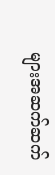များအဆက်ဆက်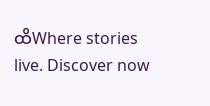ထိWhere stories live. Discover now